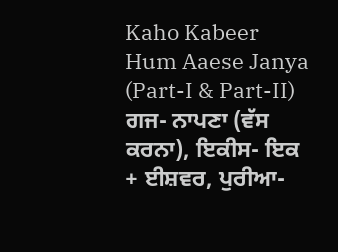Kaho Kabeer Hum Aaese Janya (Part-I & Part-II)
ਗਜ- ਨਾਪਣਾ (ਵੱਸ ਕਰਨਾ), ਇਕੀਸ- ਇਕ + ਈਸ਼ਵਰ, ਪੁਰੀਆ-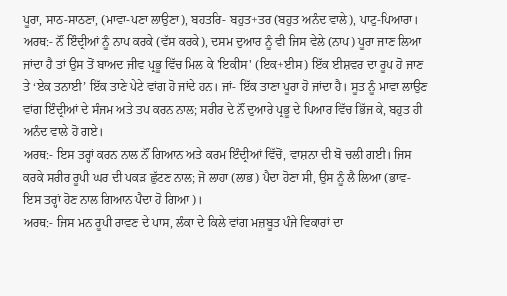ਪੂਰਾ, ਸਾਠ-ਸਾਠਣਾ, (ਮਾਵਾ-ਪਣਾ ਲਾਉਣਾ), ਬਹਤਰਿ- ਬਹੁਤ+ਤਰ (ਬਹੁਤ ਅਨੰਦ ਵਾਲੇ), ਪਾਟੁ-ਪਿਆਰਾ।
ਅਰਥ:- ਨੌਂ ਇੰਦ੍ਰੀਆਂ ਨੂੰ ਨਾਪ ਕਰਕੇ (ਵੱਸ ਕਰਕੇ), ਦਸਮ ਦੁਆਰ ਨੂੰ ਵੀ ਜਿਸ ਵੇਲੇ (ਨਾਪ) ਪੂਰਾ ਜਾਣ ਲਿਆ ਜਾਂਦਾ ਹੈ ਤਾਂ ਉਸ ਤੋਂ ਬਾਅਦ ਜੀਵ ਪ੍ਰਭੂ ਵਿੱਚ ਮਿਲ ਕੇ 'ਇਕੀਸ' (ਇਕ+ਈਸ) ਇੱਕ ਈਸ਼ਵਰ ਦਾ ਰੂਪ ਹੋ ਜਾਣ ਤੇ ‘ਏਕ ਤਨਾਈ’ ਇੱਕ ਤਾਣੇ ਪੇਟੇ ਵਾਂਗ ਹੋ ਜਾਂਦੇ ਹਨ। ਜਾਂ- ਇੱਕ ਤਾਣਾ ਪੂਰਾ ਹੋ ਜਾਂਦਾ ਹੈ। ਸੂਤ ਨੂੰ ਮਾਵਾ ਲਾਉਣ ਵਾਂਗ ਇੰਦ੍ਰੀਆਂ ਦੇ ਸੰਜਮ ਅਤੇ ਤਪ ਕਰਨ ਨਾਲ; ਸਰੀਰ ਦੇ ਨੌਂ ਦੁਆਰੇ ਪ੍ਰਭੂ ਦੇ ਪਿਆਰ ਵਿੱਚ ਭਿੱਜ ਕੇ, ਬਹੁਤ ਹੀ ਅਨੰਦ ਵਾਲੇ ਹੋ ਗਏ।
ਅਰਥ:- ਇਸ ਤਰ੍ਹਾਂ ਕਰਨ ਨਾਲ ਨੌਂ ਗਿਆਨ ਅਤੇ ਕਰਮ ਇੰਦ੍ਰੀਆਂ ਵਿੱਚੋਂ, ਵਾਸ਼ਨਾ ਦੀ ਬੋ ਚਲੀ ਗਈ। ਜਿਸ ਕਰਕੇ ਸਰੀਰ ਰੂਪੀ ਘਰ ਦੀ ਪਕੜ ਛੁੱਟਣ ਨਾਲ; ਜੋ ਲਾਹਾ (ਲਾਭ) ਪੈਦਾ ਹੋਣਾ ਸੀ, ਉਸ ਨੂੰ ਲੈ ਲਿਆ (ਭਾਵ- ਇਸ ਤਰ੍ਹਾਂ ਹੋਣ ਨਾਲ ਗਿਆਨ ਪੈਦਾ ਹੋ ਗਿਆ)।
ਅਰਥ:- ਜਿਸ ਮਨ ਰੂਪੀ ਰਾਵਣ ਦੇ ਪਾਸ, ਲੰਕਾ ਦੇ ਕਿਲੇ ਵਾਂਗ ਮਜ਼ਬੂਤ ਪੰਜੇ ਵਿਕਾਰਾਂ ਦਾ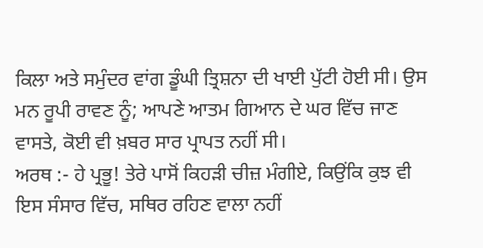ਕਿਲਾ ਅਤੇ ਸਮੁੰਦਰ ਵਾਂਗ ਡੂੰਘੀ ਤ੍ਰਿਸ਼ਨਾ ਦੀ ਖਾਈ ਪੁੱਟੀ ਹੋਈ ਸੀ। ਉਸ ਮਨ ਰੂਪੀ ਰਾਵਣ ਨੂੰ; ਆਪਣੇ ਆਤਮ ਗਿਆਨ ਦੇ ਘਰ ਵਿੱਚ ਜਾਣ ਵਾਸਤੇ, ਕੋਈ ਵੀ ਖ਼ਬਰ ਸਾਰ ਪ੍ਰਾਪਤ ਨਹੀਂ ਸੀ।
ਅਰਥ :- ਹੇ ਪ੍ਰਭੂ! ਤੇਰੇ ਪਾਸੋਂ ਕਿਹੜੀ ਚੀਜ਼ ਮੰਗੀਏ, ਕਿਉਂਕਿ ਕੁਝ ਵੀ ਇਸ ਸੰਸਾਰ ਵਿੱਚ, ਸਥਿਰ ਰਹਿਣ ਵਾਲਾ ਨਹੀਂ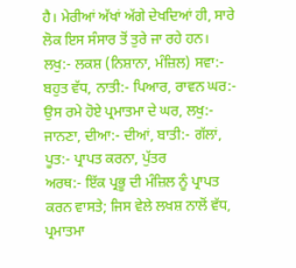ਹੈ। ਮੇਰੀਆਂ ਅੱਖਾਂ ਅੱਗੇ ਦੇਖਦਿਆਂ ਹੀ, ਸਾਰੇ ਲੋਕ ਇਸ ਸੰਸਾਰ ਤੋਂ ਤੁਰੇ ਜਾ ਰਹੇ ਹਨ।
ਲਖੁ:- ਲਕਸ਼ (ਨਿਸ਼ਾਨਾ, ਮੰਜ਼ਿਲ) ਸਵਾ:- ਬਹੁਤ ਵੱਧ, ਨਾਤੀ:- ਪਿਆਰ, ਰਾਵਨ ਘਰ:- ਉਸ ਰਮੇ ਹੋਏ ਪ੍ਰਮਾਤਮਾ ਦੇ ਘਰ, ਲਖੁ:- ਜਾਨਣਾ, ਦੀਆ:- ਦੀਆਂ, ਬਾਤੀ:- ਗੱਲਾਂ, ਪੂਤ:- ਪ੍ਰਾਪਤ ਕਰਨਾ, ਪੁੱਤਰ
ਅਰਥ:- ਇੱਕ ਪ੍ਰਭੂ ਦੀ ਮੰਜ਼ਿਲ ਨੂੰ ਪ੍ਰਾਪਤ ਕਰਨ ਵਾਸਤੇ; ਜਿਸ ਵੇਲੇ ਲਖਸ਼ ਨਾਲੋਂ ਵੱਧ, ਪ੍ਰਮਾਤਮਾ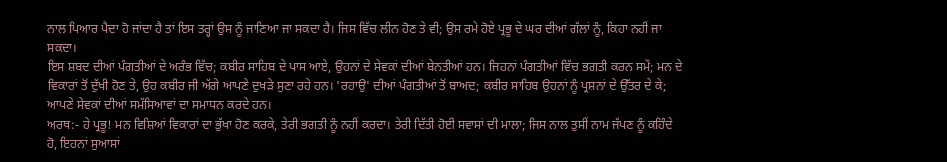ਨਾਲ ਪਿਆਰ ਪੈਦਾ ਹੋ ਜਾਂਦਾ ਹੈ ਤਾਂ ਇਸ ਤਰ੍ਹਾਂ ਉਸ ਨੂੰ ਜਾਣਿਆ ਜਾ ਸਕਦਾ ਹੈ। ਜਿਸ ਵਿੱਚ ਲੀਨ ਹੋਣ ਤੇ ਵੀ; ਉਸ ਰਮੇ ਹੋਏ ਪ੍ਰਭੂ ਦੇ ਘਰ ਦੀਆਂ ਗੱਲਾਂ ਨੂੰ, ਕਿਹਾ ਨਹੀਂ ਜਾ ਸਕਦਾ।
ਇਸ ਸ਼ਬਦ ਦੀਆਂ ਪੰਗਤੀਆਂ ਦੇ ਅਰੰਭ ਵਿੱਚ; ਕਬੀਰ ਸਾਹਿਬ ਦੇ ਪਾਸ ਆਏ, ਉਹਨਾਂ ਦੇ ਸੇਵਕਾਂ ਦੀਆਂ ਬੇਨਤੀਆਂ ਹਨ। ਜਿਹਨਾਂ ਪੰਗਤੀਆਂ ਵਿੱਚ ਭਗਤੀ ਕਰਨ ਸਮੇਂ; ਮਨ ਦੇ ਵਿਕਾਰਾਂ ਤੋਂ ਦੁੱਖੀ ਹੋਣ ਤੇ, ਉਹ ਕਬੀਰ ਜੀ ਅੱਗੇ ਆਪਣੇ ਦੁਖੜੇ ਸੁਣਾ ਰਹੇ ਹਨ। 'ਰਹਾਉ' ਦੀਆਂ ਪੰਗਤੀਆਂ ਤੋਂ ਬਾਅਦ; ਕਬੀਰ ਸਾਹਿਬ ਉਹਨਾਂ ਨੂੰ ਪ੍ਰਸ਼ਨਾਂ ਦੇ ਉੱਤਰ ਦੇ ਕੇ; ਆਪਣੇ ਸੇਵਕਾਂ ਦੀਆਂ ਸਮੱਸਿਆਵਾਂ ਦਾ ਸਮਾਧਨ ਕਰਦੇ ਹਨ।
ਅਰਥ:- ਹੇ ਪ੍ਰਭੂ! ਮਨ ਵਿਸ਼ਿਆਂ ਵਿਕਾਰਾਂ ਦਾ ਭੁੱਖਾ ਹੋਣ ਕਰਕੇ, ਤੇਰੀ ਭਗਤੀ ਨੂੰ ਨਹੀਂ ਕਰਦਾ। ਤੇਰੀ ਦਿੱਤੀ ਹੋਈ ਸਵਾਸਾਂ ਦੀ ਮਾਲਾ; ਜਿਸ ਨਾਲ ਤੁਸੀਂ ਨਾਮ ਜੱਪਣ ਨੂੰ ਕਹਿੰਦੇ ਹੋ, ਇਹਨਾਂ ਸੁਆਸਾਂ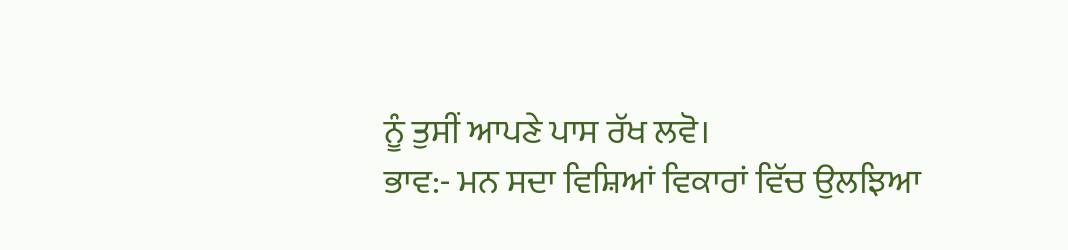ਨੂੰ ਤੁਸੀਂ ਆਪਣੇ ਪਾਸ ਰੱਖ ਲਵੋ।
ਭਾਵ:- ਮਨ ਸਦਾ ਵਿਸ਼ਿਆਂ ਵਿਕਾਰਾਂ ਵਿੱਚ ਉਲਝਿਆ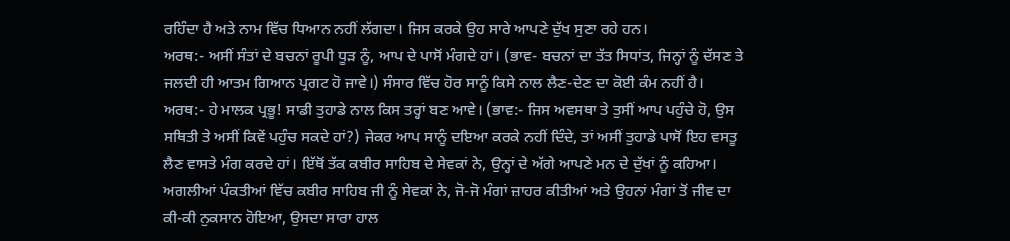ਰਹਿੰਦਾ ਹੈ ਅਤੇ ਨਾਮ ਵਿੱਚ ਧਿਆਨ ਨਹੀਂ ਲੱਗਦਾ। ਜਿਸ ਕਰਕੇ ਉਹ ਸਾਰੇ ਆਪਣੇ ਦੁੱਖ ਸੁਣਾ ਰਹੇ ਹਨ।
ਅਰਥ:- ਅਸੀਂ ਸੰਤਾਂ ਦੇ ਬਚਨਾਂ ਰੂਪੀ ਧੂੜ ਨੂੰ, ਆਪ ਦੇ ਪਾਸੋਂ ਮੰਗਦੇ ਹਾਂ। (ਭਾਵ- ਬਚਨਾਂ ਦਾ ਤੱਤ ਸਿਧਾਂਤ, ਜਿਨ੍ਹਾਂ ਨੂੰ ਦੱਸਣ ਤੇ ਜਲਦੀ ਹੀ ਆਤਮ ਗਿਆਨ ਪ੍ਰਗਟ ਹੋ ਜਾਵੇ।) ਸੰਸਾਰ ਵਿੱਚ ਹੋਰ ਸਾਨੂੰ ਕਿਸੇ ਨਾਲ ਲੈਣ-ਦੇਣ ਦਾ ਕੋਈ ਕੰਮ ਨਹੀਂ ਹੈ।
ਅਰਥ:- ਹੇ ਮਾਲਕ ਪ੍ਰਭੂ! ਸਾਡੀ ਤੁਹਾਡੇ ਨਾਲ ਕਿਸ ਤਰ੍ਹਾਂ ਬਣ ਆਵੇ। (ਭਾਵ:- ਜਿਸ ਅਵਸਥਾ ਤੇ ਤੁਸੀਂ ਆਪ ਪਹੁੰਚੇ ਹੋ, ਉਸ ਸਥਿਤੀ ਤੇ ਅਸੀਂ ਕਿਵੇਂ ਪਹੁੰਚ ਸਕਦੇ ਹਾਂ?) ਜੇਕਰ ਆਪ ਸਾਨੂੰ ਦਇਆ ਕਰਕੇ ਨਹੀਂ ਦਿੰਦੇ, ਤਾਂ ਅਸੀਂ ਤੁਹਾਡੇ ਪਾਸੋਂ ਇਹ ਵਸਤੂ ਲੈਣ ਵਾਸਤੇ ਮੰਗ ਕਰਦੇ ਹਾਂ। ਇੱਥੋਂ ਤੱਕ ਕਬੀਰ ਸਾਹਿਬ ਦੇ ਸੇਵਕਾਂ ਨੇ, ਉਨ੍ਹਾਂ ਦੇ ਅੱਗੇ ਆਪਣੇ ਮਨ ਦੇ ਦੁੱਖਾਂ ਨੂੰ ਕਹਿਆ।
ਅਗਲੀਆਂ ਪੰਕਤੀਆਂ ਵਿੱਚ ਕਬੀਰ ਸਾਹਿਬ ਜੀ ਨੂੰ ਸੇਵਕਾਂ ਨੇ, ਜੋ-ਜੋ ਮੰਗਾਂ ਜ਼ਾਹਰ ਕੀਤੀਆਂ ਅਤੇ ਉਹਨਾਂ ਮੰਗਾਂ ਤੋਂ ਜੀਵ ਦਾ ਕੀ-ਕੀ ਨੁਕਸਾਨ ਹੋਇਆ, ਉਸਦਾ ਸਾਰਾ ਹਾਲ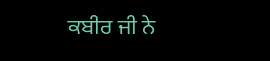ਕਬੀਰ ਜੀ ਨੇ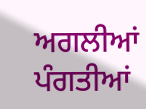ਅਗਲੀਆਂ ਪੰਗਤੀਆਂ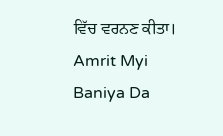ਵਿੱਚ ਵਰਨਣ ਕੀਤਾ।
Amrit Myi Baniya Da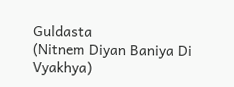Guldasta
(Nitnem Diyan Baniya Di Vyakhya)